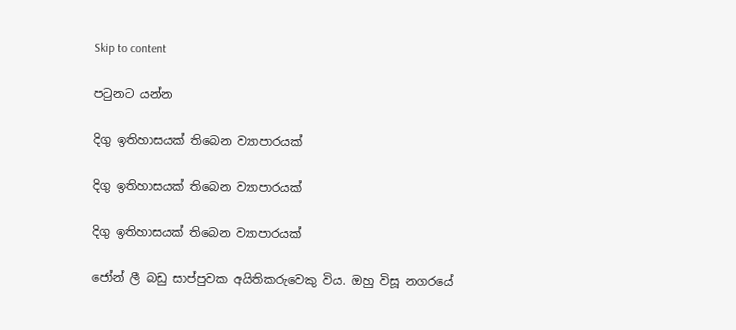Skip to content

පටුනට යන්න

දිගු ඉතිහාසයක් තිබෙන ව්‍යාපාරයක්

දිගු ඉතිහාසයක් තිබෙන ව්‍යාපාරයක්

දිගු ඉතිහාසයක් තිබෙන ව්‍යාපාරයක්

ජෝන් ලී බඩු සාප්පුවක අයිතිකරුවෙකු විය. ඔහු විසූ නගරයේ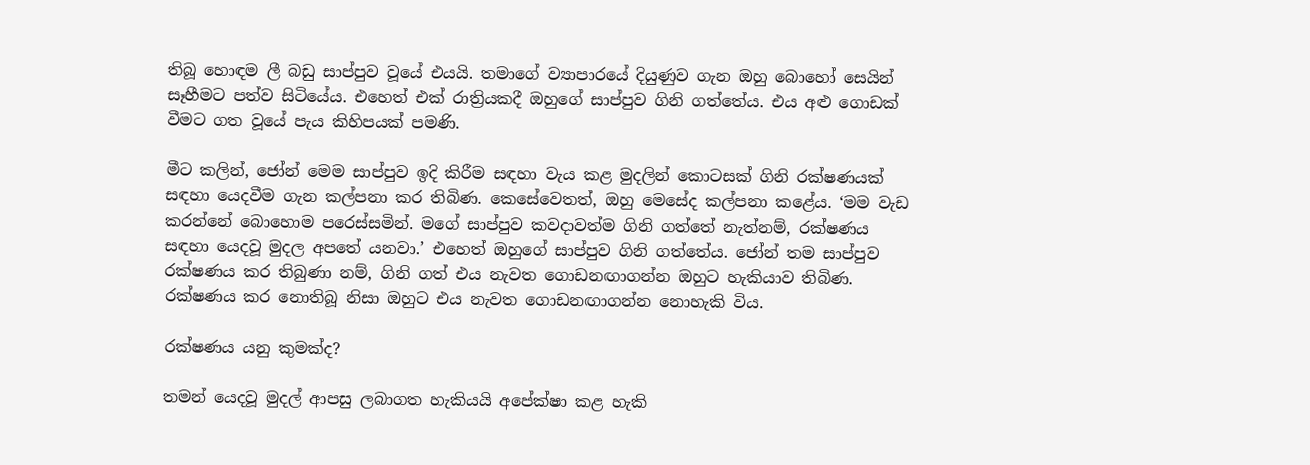තිබූ හොඳම ලී බඩු සාප්පුව වූයේ එයයි. තමාගේ ව්‍යාපාරයේ දියුණුව ගැන ඔහු බොහෝ සෙයින් සෑහීමට පත්ව සිටියේය. එහෙත් එක් රාත්‍රියකදී ඔහුගේ සාප්පුව ගිනි ගත්තේය. එය අළු ගොඩක් වීමට ගත වූයේ පැය කිහිපයක් පමණි.

මීට කලින්, ජෝන් මෙම සාප්පුව ඉදි කිරීම සඳහා වැය කළ මුදලින් කොටසක් ගිනි රක්ෂණයක් සඳහා යෙදවීම ගැන කල්පනා කර තිබිණ. කෙසේවෙතත්, ඔහු මෙසේද කල්පනා කළේය. ‘මම වැඩ කරන්නේ බොහොම පරෙස්සමින්. මගේ සාප්පුව කවදාවත්ම ගිනි ගත්තේ නැත්නම්, රක්ෂණය සඳහා යෙදවූ මුදල අපතේ යනවා.’ එහෙත් ඔහුගේ සාප්පුව ගිනි ගත්තේය. ජෝන් තම සාප්පුව රක්ෂණය කර තිබුණා නම්, ගිනි ගත් එය නැවත ගොඩනඟාගන්න ඔහුට හැකියාව තිබිණ. රක්ෂණය කර නොතිබූ නිසා ඔහුට එය නැවත ගොඩනඟාගන්න නොහැකි විය.

රක්ෂණය යනු කුමක්ද?

තමන් යෙදවූ මුදල් ආපසු ලබාගත හැකියයි අපේක්ෂා කළ හැකි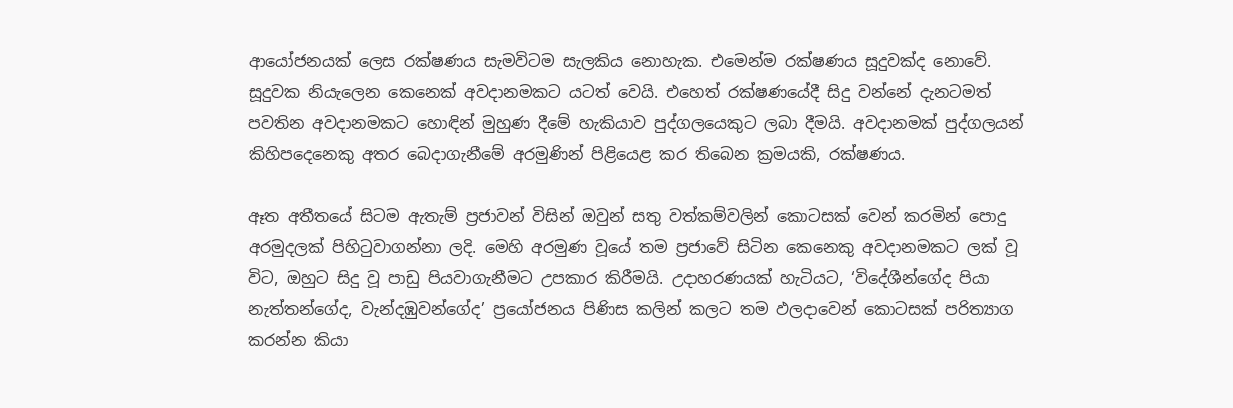ආයෝජනයක් ලෙස රක්ෂණය සැමවිටම සැලකිය නොහැක. එමෙන්ම රක්ෂණය සූදුවක්ද නොවේ. සූදුවක නියැලෙන කෙනෙක් අවදානමකට යටත් වෙයි. එහෙත් රක්ෂණයේදී සිදු වන්නේ දැනටමත් පවතින අවදානමකට හොඳින් මුහුණ දීමේ හැකියාව පුද්ගලයෙකුට ලබා දීමයි. අවදානමක් පුද්ගලයන් කිහිපදෙනෙකු අතර බෙදාගැනීමේ අරමුණින් පිළියෙළ කර තිබෙන ක්‍රමයකි, රක්ෂණය.

ඈත අතීතයේ සිටම ඇතැම් ප්‍රජාවන් විසින් ඔවුන් සතු වත්කම්වලින් කොටසක් වෙන් කරමින් පොදු අරමුදලක් පිහිටුවාගන්නා ලදි. මෙහි අරමුණ වූයේ තම ප්‍රජාවේ සිටින කෙනෙකු අවදානමකට ලක් වූ විට, ඔහුට සිදු වූ පාඩු පියවාගැනීමට උපකාර කිරීමයි. උදාහරණයක් හැටියට, ‘විදේශීන්ගේද පියා නැත්තන්ගේද, වැන්දඹුවන්ගේද’ ප්‍රයෝජනය පිණිස කලින් කලට තම ඵලදාවෙන් කොටසක් පරිත්‍යාග කරන්න කියා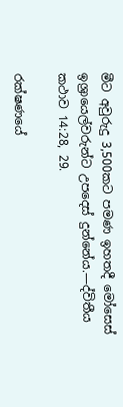මීට අවුරුදු 3,500කට පමණ ඉහතදී මෝසෙස් ඉශ්‍රායෙල්වරුන්ට උපදෙස් දුන්නේය.—ද්විතීය කථාව 14:28, 29.

රක්ෂණයේ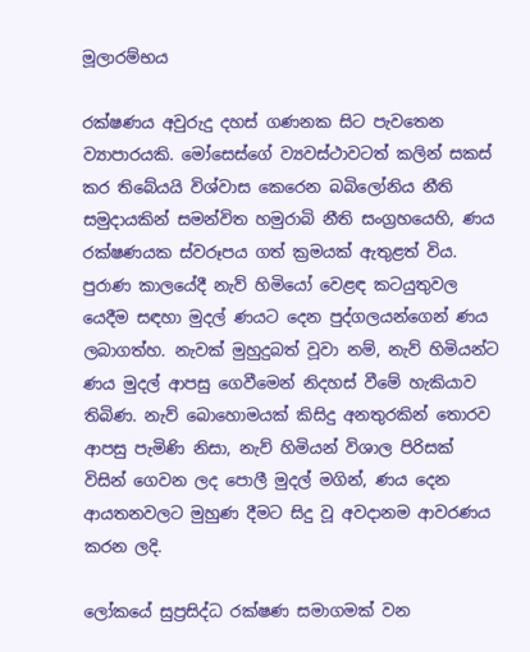මූලාරම්භය

රක්ෂණය අවුරුදු දහස් ගණනක සිට පැවතෙන ව්‍යාපාරයකි. මෝසෙස්ගේ ව්‍යවස්ථාවටත් කලින් සකස් කර තිබේයයි විශ්වාස කෙරෙන බබිලෝනිය නීති සමුදායකින් සමන්විත හමුරාබි නීති සංග්‍රහයෙහි, ණය රක්ෂණයක ස්වරූපය ගත් ක්‍රමයක් ඇතුළත් විය. පුරාණ කාලයේදී නැව් හිමියෝ වෙළඳ කටයුතුවල යෙදීම සඳහා මුදල් ණයට දෙන පුද්ගලයන්ගෙන් ණය ලබාගත්හ. නැවක් මුහුදුබත් වූවා නම්, නැව් හිමියන්ට ණය මුදල් ආපසු ගෙවීමෙන් නිදහස් වීමේ හැකියාව තිබිණ. නැව් බොහොමයක් කිසිදු අනතුරකින් තොරව ආපසු පැමිණි නිසා, නැව් හිමියන් විශාල පිරිසක් විසින් ගෙවන ලද පොලී මුදල් මගින්, ණය දෙන ආයතනවලට මුහුණ දීමට සිදු වූ අවදානම ආවරණය කරන ලදි.

ලෝකයේ සුප්‍රසිද්ධ රක්ෂණ සමාගමක් වන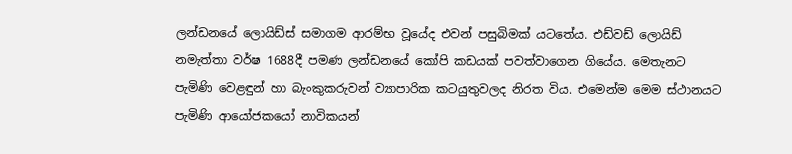ලන්ඩනයේ ලොයිඩ්ස් සමාගම ආරම්භ වූයේද එවන් පසුබිමක් යටතේය. එඩ්වඩ් ලොයිඩ් නමැත්තා වර්ෂ 1688දී පමණ ලන්ඩනයේ කෝපි කඩයක් පවත්වාගෙන ගියේය. මෙතැනට පැමිණි වෙළඳුන් හා බැංකුකරුවන් ව්‍යාපාරික කටයුතුවලද නිරත විය. එමෙන්ම මෙම ස්ථානයට පැමිණි ආයෝජකයෝ නාවිකයන්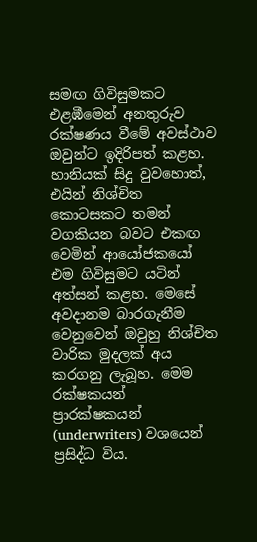සමඟ ගිවිසුමකට එළඹීමෙන් අනතුරුව රක්ෂණය වීමේ අවස්ථාව ඔවුන්ට ඉදිරිපත් කළහ. හානියක් සිදු වුවහොත්, එයින් නිශ්චිත කොටසකට තමන් වගකියන බවට එකඟ වෙමින් ආයෝජකයෝ එම ගිවිසුමට යටින් අත්සන් කළහ. මෙසේ අවදානම බාරගැනීම වෙනුවෙන් ඔවුහු නිශ්චිත වාරික මුදලක් අය කරගනු ලැබූහ. මෙම රක්ෂකයන් ප්‍රාරක්ෂකයන් (underwriters) වශයෙන් ප්‍රසිද්ධ විය.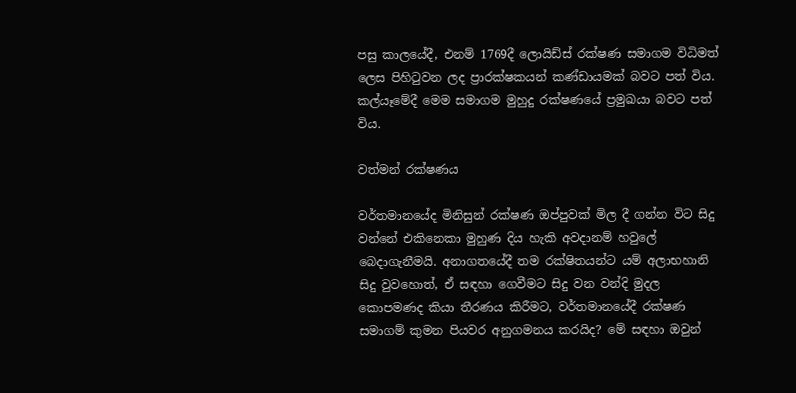පසු කාලයේදී, එනම් 1769දී ලොයිඩ්ස් රක්ෂණ සමාගම විධිමත් ලෙස පිහිටුවන ලද ප්‍රාරක්ෂකයන් කණ්ඩායමක් බවට පත් විය. කල්යෑමේදී මෙම සමාගම මුහුදු රක්ෂණයේ ප්‍රමුඛයා බවට පත් විය.

වත්මන් රක්ෂණය

වර්තමානයේද මිනිසුන් රක්ෂණ ඔප්පුවක් මිල දී ගන්න විට සිදු වන්නේ එකිනෙකා මුහුණ දිය හැකි අවදානම් හවුලේ බෙදාගැනීමයි. අනාගතයේදී තම රක්ෂිතයන්ට යම් අලාභහානි සිදු වුවහොත්, ඒ සඳහා ගෙවීමට සිදු වන වන්දි මුදල කොපමණද කියා තීරණය කිරීමට, වර්තමානයේදී රක්ෂණ සමාගම් කුමන පියවර අනුගමනය කරයිද? මේ සඳහා ඔවුන්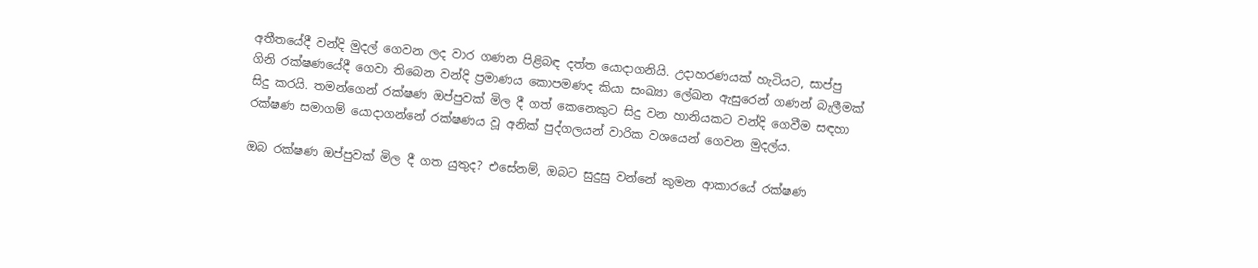අතීතයේදී වන්දි මුදල් ගෙවන ලද වාර ගණන පිළිබඳ දත්ත යොදාගනියි. උදාහරණයක් හැටියට, සාප්පු ගිනි රක්ෂණයේදී ගෙවා තිබෙන වන්දි ප්‍රමාණය කොපමණද කියා සංඛ්‍යා ලේඛන ඇසුරෙන් ගණන් බැලීමක් සිදු කරයි. තමන්ගෙන් රක්ෂණ ඔප්පුවක් මිල දී ගත් කෙනෙකුට සිදු වන හානියකට වන්දි ගෙවීම සඳහා රක්ෂණ සමාගම් යොදාගන්නේ රක්ෂණය වූ අනික් පුද්ගලයන් වාරික වශයෙන් ගෙවන මුදල්ය.

ඔබ රක්ෂණ ඔප්පුවක් මිල දී ගත යුතුද? එසේනම්, ඔබට සුදුසු වන්නේ කුමන ආකාරයේ රක්ෂණ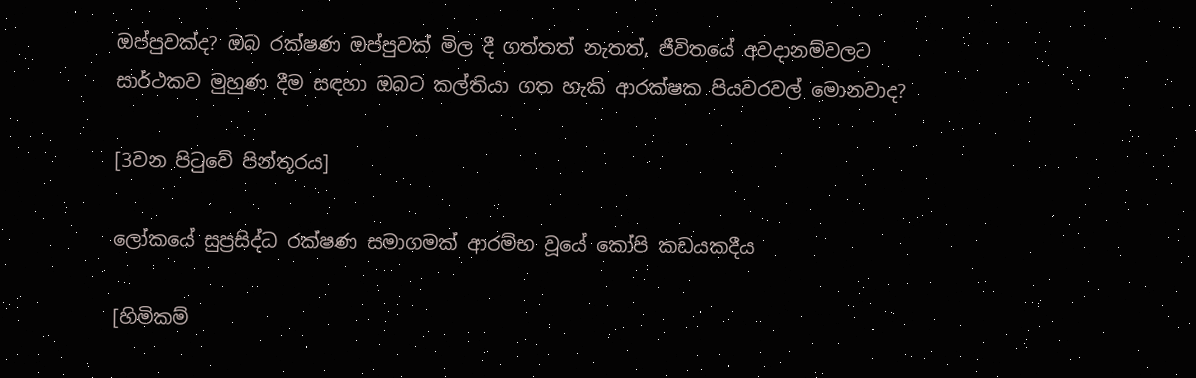ඔප්පුවක්ද? ඔබ රක්ෂණ ඔප්පුවක් මිල දී ගත්තත් නැතත්, ජීවිතයේ අවදානම්වලට සාර්ථකව මුහුණ දීම සඳහා ඔබට කල්තියා ගත හැකි ආරක්ෂක පියවරවල් මොනවාද?

[3වන පිටුවේ පින්තූරය]

ලෝකයේ සුප්‍රසිද්ධ රක්ෂණ සමාගමක් ආරම්භ වූයේ කෝපි කඩයකදීය

[හිමිකම්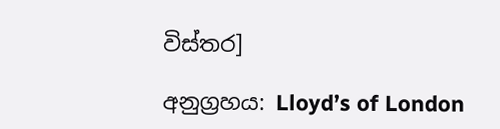විස්තර]

අනුග්‍රහය: Lloyd’s of London